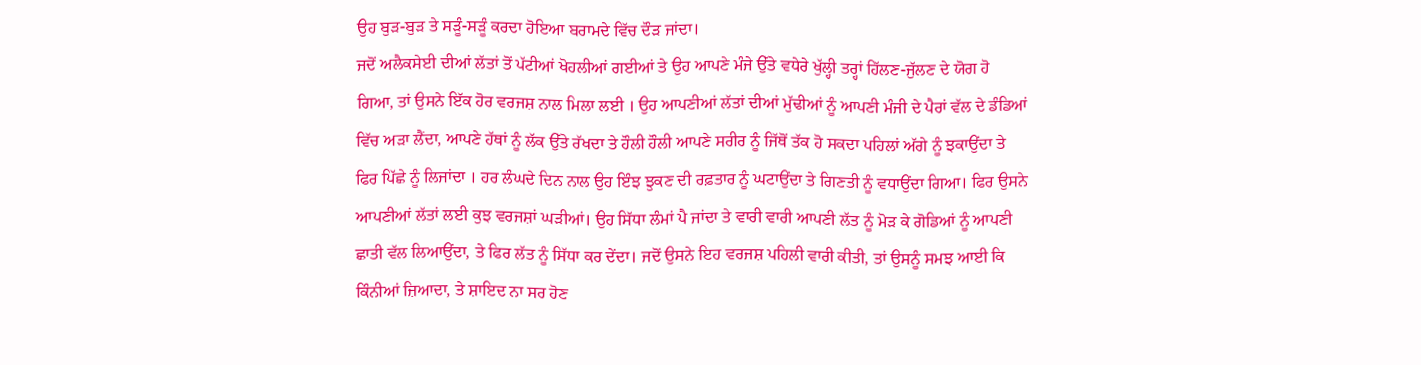ਉਹ ਬੁੜ-ਬੁੜ ਤੇ ਸੜੂੰ-ਸੜੂੰ ਕਰਦਾ ਹੋਇਆ ਬਰਾਮਦੇ ਵਿੱਚ ਦੌੜ ਜਾਂਦਾ।
ਜਦੋਂ ਅਲੈਕਸੇਈ ਦੀਆਂ ਲੱਤਾਂ ਤੋਂ ਪੱਟੀਆਂ ਖੋਹਲੀਆਂ ਗਈਆਂ ਤੇ ਉਹ ਆਪਣੇ ਮੰਜੇ ਉੱਤੇ ਵਧੇਰੇ ਖੁੱਲ੍ਹੀ ਤਰ੍ਹਾਂ ਹਿੱਲਣ-ਜੁੱਲਣ ਦੇ ਯੋਗ ਹੋ ਗਿਆ, ਤਾਂ ਉਸਨੇ ਇੱਕ ਹੋਰ ਵਰਜਸ਼ ਨਾਲ ਮਿਲਾ ਲਈ । ਉਹ ਆਪਣੀਆਂ ਲੱਤਾਂ ਦੀਆਂ ਮੁੱਢੀਆਂ ਨੂੰ ਆਪਣੀ ਮੰਜੀ ਦੇ ਪੈਰਾਂ ਵੱਲ ਦੇ ਡੰਡਿਆਂ ਵਿੱਚ ਅੜਾ ਲੈਂਦਾ, ਆਪਣੇ ਹੱਥਾਂ ਨੂੰ ਲੱਕ ਉੱਤੇ ਰੱਖਦਾ ਤੇ ਹੌਲੀ ਹੌਲੀ ਆਪਣੇ ਸਰੀਰ ਨੂੰ ਜਿੱਥੋਂ ਤੱਕ ਹੋ ਸਕਦਾ ਪਹਿਲਾਂ ਅੱਗੇ ਨੂੰ ਝਕਾਉਂਦਾ ਤੇ ਫਿਰ ਪਿੱਛੇ ਨੂੰ ਲਿਜਾਂਦਾ । ਹਰ ਲੰਘਦੇ ਦਿਨ ਨਾਲ ਉਹ ਇੰਝ ਝੁਕਣ ਦੀ ਰਫ਼ਤਾਰ ਨੂੰ ਘਟਾਉਂਦਾ ਤੇ ਗਿਣਤੀ ਨੂੰ ਵਧਾਉਂਦਾ ਗਿਆ। ਫਿਰ ਉਸਨੇ ਆਪਣੀਆਂ ਲੱਤਾਂ ਲਈ ਕੁਝ ਵਰਜਸ਼ਾਂ ਘੜੀਆਂ। ਉਹ ਸਿੱਧਾ ਲੰਮਾਂ ਪੈ ਜਾਂਦਾ ਤੇ ਵਾਰੀ ਵਾਰੀ ਆਪਣੀ ਲੱਤ ਨੂੰ ਮੋੜ ਕੇ ਗੋਡਿਆਂ ਨੂੰ ਆਪਣੀ ਛਾਤੀ ਵੱਲ ਲਿਆਉਂਦਾ, ਤੇ ਫਿਰ ਲੱਤ ਨੂੰ ਸਿੱਧਾ ਕਰ ਦੇਂਦਾ। ਜਦੋਂ ਉਸਨੇ ਇਹ ਵਰਜਸ਼ ਪਹਿਲੀ ਵਾਰੀ ਕੀਤੀ, ਤਾਂ ਉਸਨੂੰ ਸਮਝ ਆਈ ਕਿ ਕਿੰਨੀਆਂ ਜ਼ਿਆਦਾ, ਤੇ ਸ਼ਾਇਦ ਨਾ ਸਰ ਹੋਣ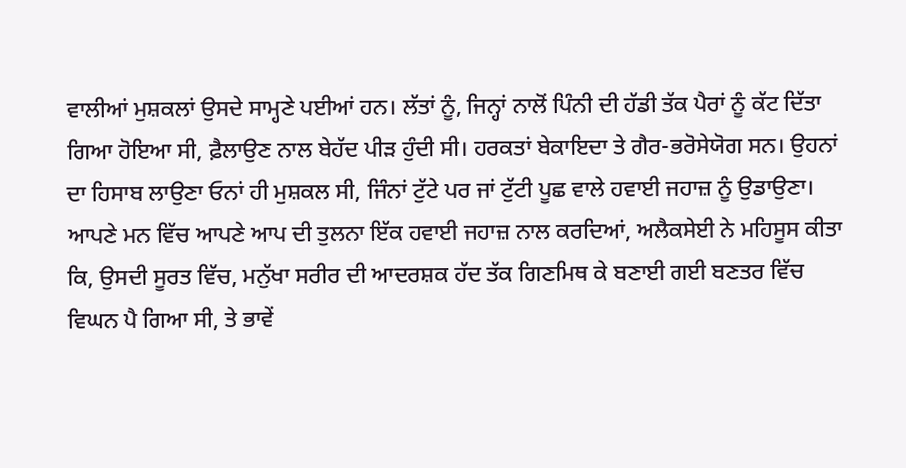ਵਾਲੀਆਂ ਮੁਸ਼ਕਲਾਂ ਉਸਦੇ ਸਾਮ੍ਹਣੇ ਪਈਆਂ ਹਨ। ਲੱਤਾਂ ਨੂੰ, ਜਿਨ੍ਹਾਂ ਨਾਲੋਂ ਪਿੰਨੀ ਦੀ ਹੱਡੀ ਤੱਕ ਪੈਰਾਂ ਨੂੰ ਕੱਟ ਦਿੱਤਾ ਗਿਆ ਹੋਇਆ ਸੀ, ਫ਼ੈਲਾਉਣ ਨਾਲ ਬੇਹੱਦ ਪੀੜ ਹੁੰਦੀ ਸੀ। ਹਰਕਤਾਂ ਬੇਕਾਇਦਾ ਤੇ ਗੈਰ-ਭਰੋਸੇਯੋਗ ਸਨ। ਉਹਨਾਂ ਦਾ ਹਿਸਾਬ ਲਾਉਣਾ ਓਨਾਂ ਹੀ ਮੁਸ਼ਕਲ ਸੀ, ਜਿੰਨਾਂ ਟੁੱਟੇ ਪਰ ਜਾਂ ਟੁੱਟੀ ਪੂਛ ਵਾਲੇ ਹਵਾਈ ਜਹਾਜ਼ ਨੂੰ ਉਡਾਉਣਾ। ਆਪਣੇ ਮਨ ਵਿੱਚ ਆਪਣੇ ਆਪ ਦੀ ਤੁਲਨਾ ਇੱਕ ਹਵਾਈ ਜਹਾਜ਼ ਨਾਲ ਕਰਦਿਆਂ, ਅਲੈਕਸੇਈ ਨੇ ਮਹਿਸੂਸ ਕੀਤਾ ਕਿ, ਉਸਦੀ ਸੂਰਤ ਵਿੱਚ, ਮਨੁੱਖਾ ਸਰੀਰ ਦੀ ਆਦਰਸ਼ਕ ਹੱਦ ਤੱਕ ਗਿਣਮਿਥ ਕੇ ਬਣਾਈ ਗਈ ਬਣਤਰ ਵਿੱਚ ਵਿਘਨ ਪੈ ਗਿਆ ਸੀ, ਤੇ ਭਾਵੇਂ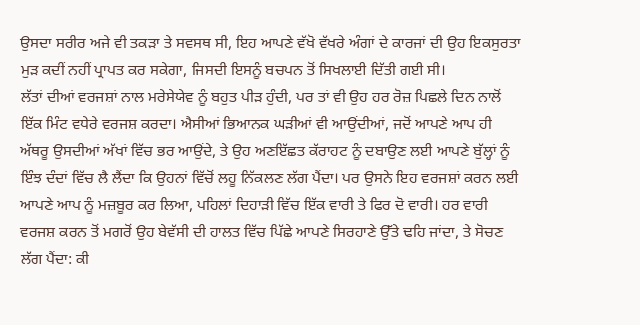ਉਸਦਾ ਸਰੀਰ ਅਜੇ ਵੀ ਤਕੜਾ ਤੇ ਸਵਸਥ ਸੀ, ਇਹ ਆਪਣੇ ਵੱਖੋ ਵੱਖਰੇ ਅੰਗਾਂ ਦੇ ਕਾਰਜਾਂ ਦੀ ਉਹ ਇਕਸੁਰਤਾ ਮੁੜ ਕਦੀਂ ਨਹੀਂ ਪ੍ਰਾਪਤ ਕਰ ਸਕੇਗਾ, ਜਿਸਦੀ ਇਸਨੂੰ ਬਚਪਨ ਤੋਂ ਸਿਖਲਾਈ ਦਿੱਤੀ ਗਈ ਸੀ।
ਲੱਤਾਂ ਦੀਆਂ ਵਰਜਸ਼ਾਂ ਨਾਲ ਮਰੇਸੇਯੇਵ ਨੂੰ ਬਹੁਤ ਪੀੜ ਹੁੰਦੀ, ਪਰ ਤਾਂ ਵੀ ਉਹ ਹਰ ਰੋਜ਼ ਪਿਛਲੇ ਦਿਨ ਨਾਲੋਂ ਇੱਕ ਮਿੰਟ ਵਧੇਰੇ ਵਰਜਸ਼ ਕਰਦਾ। ਐਸੀਆਂ ਭਿਆਨਕ ਘੜੀਆਂ ਵੀ ਆਉਂਦੀਆਂ, ਜਦੋਂ ਆਪਣੇ ਆਪ ਹੀ ਅੱਥਰੂ ਉਸਦੀਆਂ ਅੱਖਾਂ ਵਿੱਚ ਭਰ ਆਉਂਦੇ, ਤੇ ਉਹ ਅਣਇੱਛਤ ਕੱਰਾਹਟ ਨੂੰ ਦਬਾਉਣ ਲਈ ਆਪਣੇ ਬੁੱਲ੍ਹਾਂ ਨੂੰ ਇੰਝ ਦੰਦਾਂ ਵਿੱਚ ਲੈ ਲੈਂਦਾ ਕਿ ਉਹਨਾਂ ਵਿੱਚੋਂ ਲਹੂ ਨਿੱਕਲਣ ਲੱਗ ਪੈਂਦਾ। ਪਰ ਉਸਨੇ ਇਹ ਵਰਜਸ਼ਾਂ ਕਰਨ ਲਈ ਆਪਣੇ ਆਪ ਨੂੰ ਮਜ਼ਬੂਰ ਕਰ ਲਿਆ, ਪਹਿਲਾਂ ਦਿਹਾੜੀ ਵਿੱਚ ਇੱਕ ਵਾਰੀ ਤੇ ਫਿਰ ਦੋ ਵਾਰੀ। ਹਰ ਵਾਰੀ ਵਰਜਸ਼ ਕਰਨ ਤੋਂ ਮਗਰੋਂ ਉਹ ਬੇਵੱਸੀ ਦੀ ਹਾਲਤ ਵਿੱਚ ਪਿੱਛੇ ਆਪਣੇ ਸਿਰਹਾਣੇ ਉੱਤੇ ਢਹਿ ਜਾਂਦਾ, ਤੇ ਸੋਚਣ ਲੱਗ ਪੈਂਦਾ: ਕੀ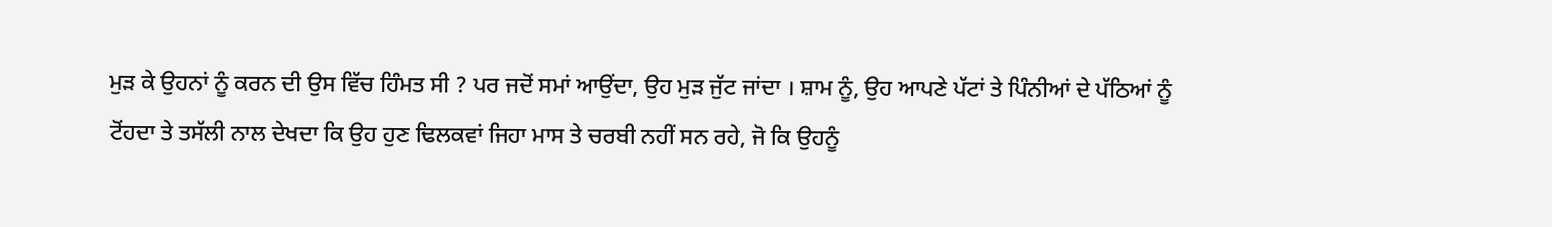ਮੁੜ ਕੇ ਉਹਨਾਂ ਨੂੰ ਕਰਨ ਦੀ ਉਸ ਵਿੱਚ ਹਿੰਮਤ ਸੀ ? ਪਰ ਜਦੋਂ ਸਮਾਂ ਆਉਂਦਾ, ਉਹ ਮੁੜ ਜੁੱਟ ਜਾਂਦਾ । ਸ਼ਾਮ ਨੂੰ, ਉਹ ਆਪਣੇ ਪੱਟਾਂ ਤੇ ਪਿੰਨੀਆਂ ਦੇ ਪੱਠਿਆਂ ਨੂੰ ਟੋਂਹਦਾ ਤੇ ਤਸੱਲੀ ਨਾਲ ਦੇਖਦਾ ਕਿ ਉਹ ਹੁਣ ਢਿਲਕਵਾਂ ਜਿਹਾ ਮਾਸ ਤੇ ਚਰਬੀ ਨਹੀਂ ਸਨ ਰਹੇ, ਜੋ ਕਿ ਉਹਨੂੰ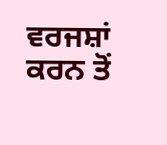ਵਰਜਸ਼ਾਂ ਕਰਨ ਤੋਂ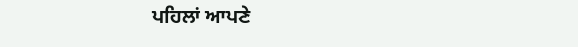ਪਹਿਲਾਂ ਆਪਣੇ